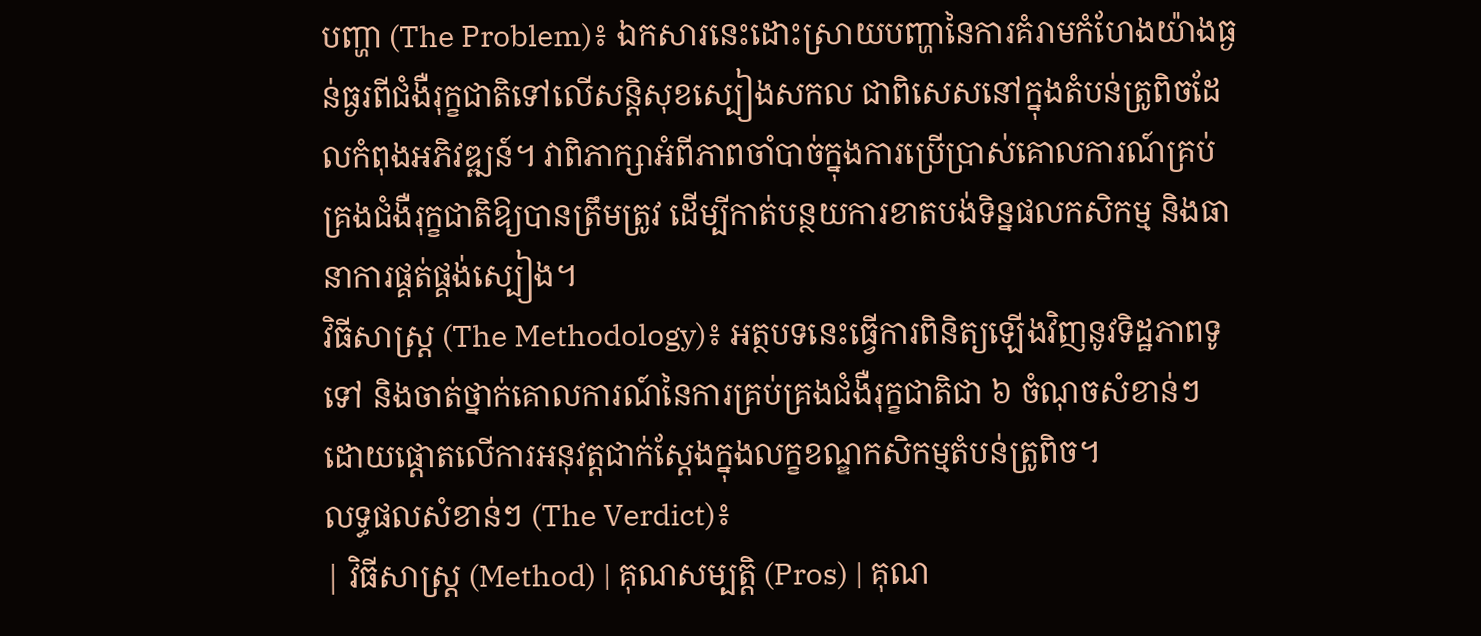បញ្ហា (The Problem)៖ ឯកសារនេះដោះស្រាយបញ្ហានៃការគំរាមកំហែងយ៉ាងធ្ងន់ធ្ងរពីជំងឺរុក្ខជាតិទៅលើសន្តិសុខស្បៀងសកល ជាពិសេសនៅក្នុងតំបន់ត្រូពិចដែលកំពុងអភិវឌ្ឍន៍។ វាពិភាក្សាអំពីភាពចាំបាច់ក្នុងការប្រើប្រាស់គោលការណ៍គ្រប់គ្រងជំងឺរុក្ខជាតិឱ្យបានត្រឹមត្រូវ ដើម្បីកាត់បន្ថយការខាតបង់ទិន្នផលកសិកម្ម និងធានាការផ្គត់ផ្គង់ស្បៀង។
វិធីសាស្ត្រ (The Methodology)៖ អត្ថបទនេះធ្វើការពិនិត្យឡើងវិញនូវទិដ្ឋភាពទូទៅ និងចាត់ថ្នាក់គោលការណ៍នៃការគ្រប់គ្រងជំងឺរុក្ខជាតិជា ៦ ចំណុចសំខាន់ៗ ដោយផ្តោតលើការអនុវត្តជាក់ស្តែងក្នុងលក្ខខណ្ឌកសិកម្មតំបន់ត្រូពិច។
លទ្ធផលសំខាន់ៗ (The Verdict)៖
| វិធីសាស្ត្រ (Method) | គុណសម្បត្តិ (Pros) | គុណ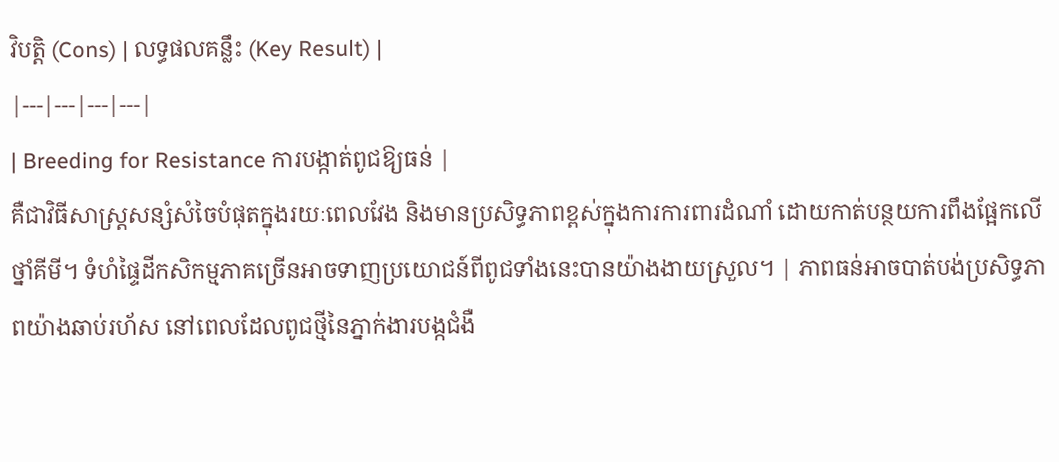វិបត្តិ (Cons) | លទ្ធផលគន្លឹះ (Key Result) |
|---|---|---|---|
| Breeding for Resistance ការបង្កាត់ពូជឱ្យធន់ |
គឺជាវិធីសាស្ត្រសន្សំសំចៃបំផុតក្នុងរយៈពេលវែង និងមានប្រសិទ្ធភាពខ្ពស់ក្នុងការការពារដំណាំ ដោយកាត់បន្ថយការពឹងផ្អែកលើថ្នាំគីមី។ ទំហំផ្ទៃដីកសិកម្មភាគច្រើនអាចទាញប្រយោជន៍ពីពូជទាំងនេះបានយ៉ាងងាយស្រួល។ | ភាពធន់អាចបាត់បង់ប្រសិទ្ធភាពយ៉ាងឆាប់រហ័ស នៅពេលដែលពូជថ្មីនៃភ្នាក់ងារបង្កជំងឺ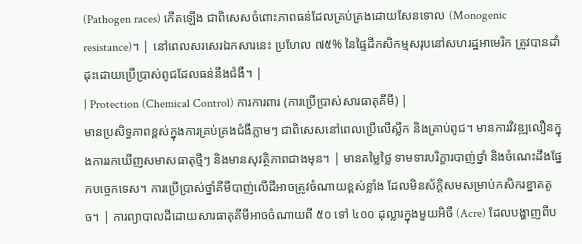(Pathogen races) កើតឡើង ជាពិសេសចំពោះភាពធន់ដែលគ្រប់គ្រងដោយសែនទោល (Monogenic resistance)។ | នៅពេលសរសេរឯកសារនេះ ប្រហែល ៧៥% នៃផ្ទៃដីកសិកម្មសរុបនៅសហរដ្ឋអាមេរិក ត្រូវបានដាំដុះដោយប្រើប្រាស់ពូជដែលធន់នឹងជំងឺ។ |
| Protection (Chemical Control) ការការពារ (ការប្រើប្រាស់សារធាតុគីមី) |
មានប្រសិទ្ធភាពខ្ពស់ក្នុងការគ្រប់គ្រងជំងឺភ្លាមៗ ជាពិសេសនៅពេលប្រើលើស្លឹក និងគ្រាប់ពូជ។ មានការវិវឌ្ឍលឿនក្នុងការរកឃើញសមាសធាតុថ្មីៗ និងមានសុវត្ថិភាពជាងមុន។ | មានតម្លៃថ្លៃ ទាមទារបរិក្ខារបាញ់ថ្នាំ និងចំណេះដឹងផ្នែកបច្ចេកទេស។ ការប្រើប្រាស់ថ្នាំគីមីបាញ់លើដីអាចត្រូវចំណាយខ្ពស់ខ្លាំង ដែលមិនស័ក្តិសមសម្រាប់កសិករខ្នាតតូច។ | ការព្យាបាលដីដោយសារធាតុគីមីអាចចំណាយពី ៥០ ទៅ ៤០០ ដុល្លារក្នុងមួយអិចឺ (Acre) ដែលបង្ហាញពីប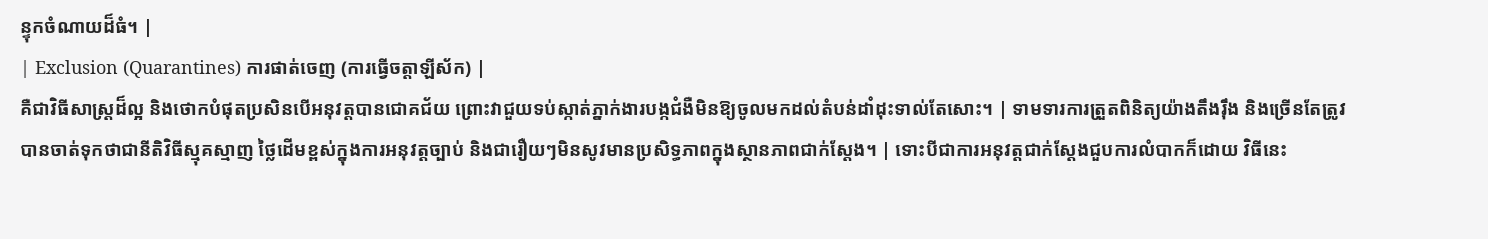ន្ទុកចំណាយដ៏ធំ។ |
| Exclusion (Quarantines) ការផាត់ចេញ (ការធ្វើចត្តាឡីស័ក) |
គឺជាវិធីសាស្ត្រដ៏ល្អ និងថោកបំផុតប្រសិនបើអនុវត្តបានជោគជ័យ ព្រោះវាជួយទប់ស្កាត់ភ្នាក់ងារបង្កជំងឺមិនឱ្យចូលមកដល់តំបន់ដាំដុះទាល់តែសោះ។ | ទាមទារការត្រួតពិនិត្យយ៉ាងតឹងរ៉ឹង និងច្រើនតែត្រូវបានចាត់ទុកថាជានីតិវិធីស្មុគស្មាញ ថ្លៃដើមខ្ពស់ក្នុងការអនុវត្តច្បាប់ និងជារឿយៗមិនសូវមានប្រសិទ្ធភាពក្នុងស្ថានភាពជាក់ស្តែង។ | ទោះបីជាការអនុវត្តជាក់ស្តែងជួបការលំបាកក៏ដោយ វិធីនេះ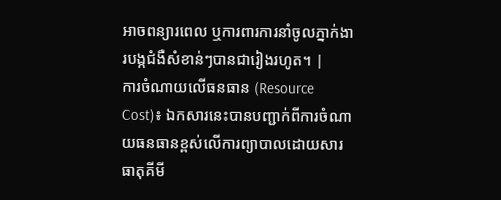អាចពន្យារពេល ឬការពារការនាំចូលភ្នាក់ងារបង្កជំងឺសំខាន់ៗបានជារៀងរហូត។ |
ការចំណាយលើធនធាន (Resource Cost)៖ ឯកសារនេះបានបញ្ជាក់ពីការចំណាយធនធានខ្ពស់លើការព្យាបាលដោយសារធាតុគីមី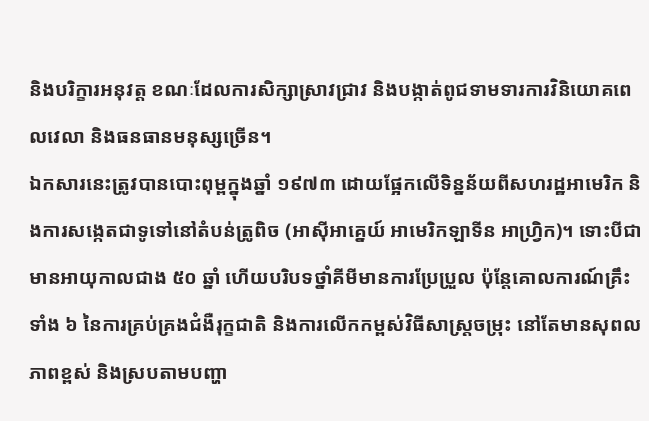និងបរិក្ខារអនុវត្ត ខណៈដែលការសិក្សាស្រាវជ្រាវ និងបង្កាត់ពូជទាមទារការវិនិយោគពេលវេលា និងធនធានមនុស្សច្រើន។
ឯកសារនេះត្រូវបានបោះពុម្ពក្នុងឆ្នាំ ១៩៧៣ ដោយផ្អែកលើទិន្នន័យពីសហរដ្ឋអាមេរិក និងការសង្កេតជាទូទៅនៅតំបន់ត្រូពិច (អាស៊ីអាគ្នេយ៍ អាមេរិកឡាទីន អាហ្វ្រិក)។ ទោះបីជាមានអាយុកាលជាង ៥០ ឆ្នាំ ហើយបរិបទថ្នាំគីមីមានការប្រែប្រួល ប៉ុន្តែគោលការណ៍គ្រឹះទាំង ៦ នៃការគ្រប់គ្រងជំងឺរុក្ខជាតិ និងការលើកកម្ពស់វិធីសាស្ត្រចម្រុះ នៅតែមានសុពលភាពខ្ពស់ និងស្របតាមបញ្ហា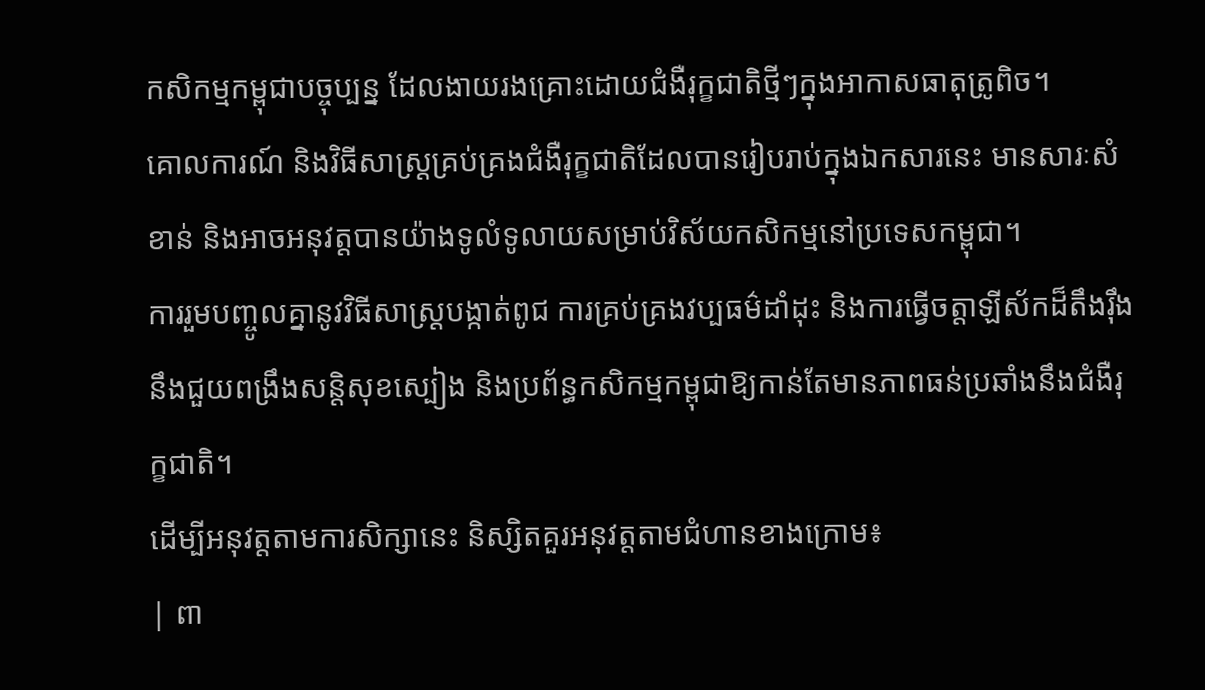កសិកម្មកម្ពុជាបច្ចុប្បន្ន ដែលងាយរងគ្រោះដោយជំងឺរុក្ខជាតិថ្មីៗក្នុងអាកាសធាតុត្រូពិច។
គោលការណ៍ និងវិធីសាស្ត្រគ្រប់គ្រងជំងឺរុក្ខជាតិដែលបានរៀបរាប់ក្នុងឯកសារនេះ មានសារៈសំខាន់ និងអាចអនុវត្តបានយ៉ាងទូលំទូលាយសម្រាប់វិស័យកសិកម្មនៅប្រទេសកម្ពុជា។
ការរួមបញ្ចូលគ្នានូវវិធីសាស្ត្របង្កាត់ពូជ ការគ្រប់គ្រងវប្បធម៌ដាំដុះ និងការធ្វើចត្តាឡីស័កដ៏តឹងរ៉ឹង នឹងជួយពង្រឹងសន្តិសុខស្បៀង និងប្រព័ន្ធកសិកម្មកម្ពុជាឱ្យកាន់តែមានភាពធន់ប្រឆាំងនឹងជំងឺរុក្ខជាតិ។
ដើម្បីអនុវត្តតាមការសិក្សានេះ និស្សិតគួរអនុវត្តតាមជំហានខាងក្រោម៖
| ពា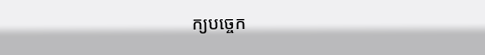ក្យបច្ចេក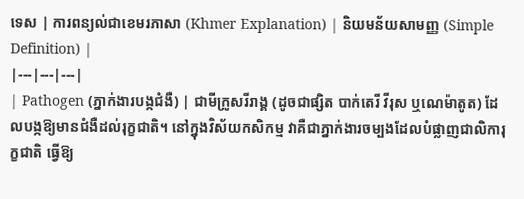ទេស | ការពន្យល់ជាខេមរភាសា (Khmer Explanation) | និយមន័យសាមញ្ញ (Simple Definition) |
|---|---|---|
| Pathogen (ភ្នាក់ងារបង្កជំងឺ) | ជាមីក្រូសរីរាង្គ (ដូចជាផ្សិត បាក់តេរី វីរុស ឬណេម៉ាតូត) ដែលបង្កឱ្យមានជំងឺដល់រុក្ខជាតិ។ នៅក្នុងវិស័យកសិកម្ម វាគឺជាភ្នាក់ងារចម្បងដែលបំផ្លាញជាលិការុក្ខជាតិ ធ្វើឱ្យ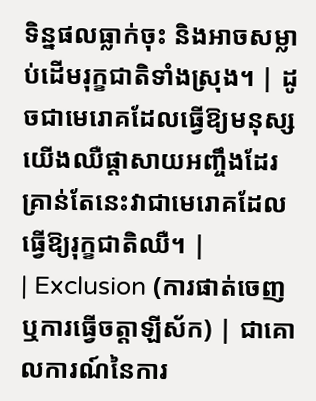ទិន្នផលធ្លាក់ចុះ និងអាចសម្លាប់ដើមរុក្ខជាតិទាំងស្រុង។ | ដូចជាមេរោគដែលធ្វើឱ្យមនុស្សយើងឈឺផ្តាសាយអញ្ចឹងដែរ គ្រាន់តែនេះវាជាមេរោគដែលធ្វើឱ្យរុក្ខជាតិឈឺ។ |
| Exclusion (ការផាត់ចេញ ឬការធ្វើចត្តាឡីស័ក) | ជាគោលការណ៍នៃការ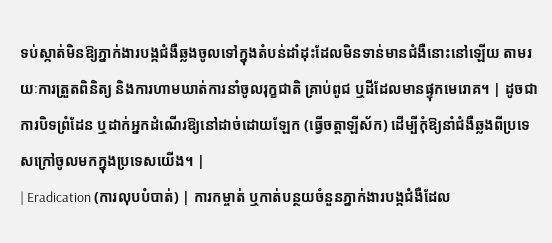ទប់ស្កាត់មិនឱ្យភ្នាក់ងារបង្កជំងឺឆ្លងចូលទៅក្នុងតំបន់ដាំដុះដែលមិនទាន់មានជំងឺនោះនៅឡើយ តាមរយៈការត្រួតពិនិត្យ និងការហាមឃាត់ការនាំចូលរុក្ខជាតិ គ្រាប់ពូជ ឬដីដែលមានផ្ទុកមេរោគ។ | ដូចជាការបិទព្រំដែន ឬដាក់អ្នកដំណើរឱ្យនៅដាច់ដោយឡែក (ធ្វើចត្តាឡីស័ក) ដើម្បីកុំឱ្យនាំជំងឺឆ្លងពីប្រទេសក្រៅចូលមកក្នុងប្រទេសយើង។ |
| Eradication (ការលុបបំបាត់) | ការកម្ចាត់ ឬកាត់បន្ថយចំនួនភ្នាក់ងារបង្កជំងឺដែល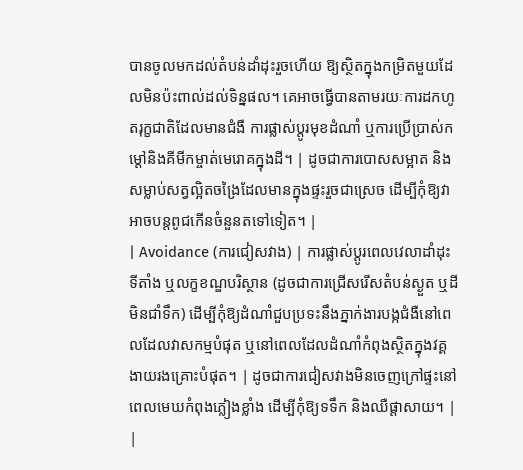បានចូលមកដល់តំបន់ដាំដុះរួចហើយ ឱ្យស្ថិតក្នុងកម្រិតមួយដែលមិនប៉ះពាល់ដល់ទិន្នផល។ គេអាចធ្វើបានតាមរយៈការដកហូតរុក្ខជាតិដែលមានជំងឺ ការផ្លាស់ប្តូរមុខដំណាំ ឬការប្រើប្រាស់កម្តៅនិងគីមីកម្ចាត់មេរោគក្នុងដី។ | ដូចជាការបោសសម្អាត និងសម្លាប់សត្វល្អិតចង្រៃដែលមានក្នុងផ្ទះរួចជាស្រេច ដើម្បីកុំឱ្យវាអាចបន្តពូជកើនចំនួនតទៅទៀត។ |
| Avoidance (ការជៀសវាង) | ការផ្លាស់ប្តូរពេលវេលាដាំដុះ ទីតាំង ឬលក្ខខណ្ឌបរិស្ថាន (ដូចជាការជ្រើសរើសតំបន់ស្ងួត ឬដីមិនជាំទឹក) ដើម្បីកុំឱ្យដំណាំជួបប្រទះនឹងភ្នាក់ងារបង្កជំងឺនៅពេលដែលវាសកម្មបំផុត ឬនៅពេលដែលដំណាំកំពុងស្ថិតក្នុងវគ្គងាយរងគ្រោះបំផុត។ | ដូចជាការជៀសវាងមិនចេញក្រៅផ្ទះនៅពេលមេឃកំពុងភ្លៀងខ្លាំង ដើម្បីកុំឱ្យទទឹក និងឈឺផ្តាសាយ។ |
|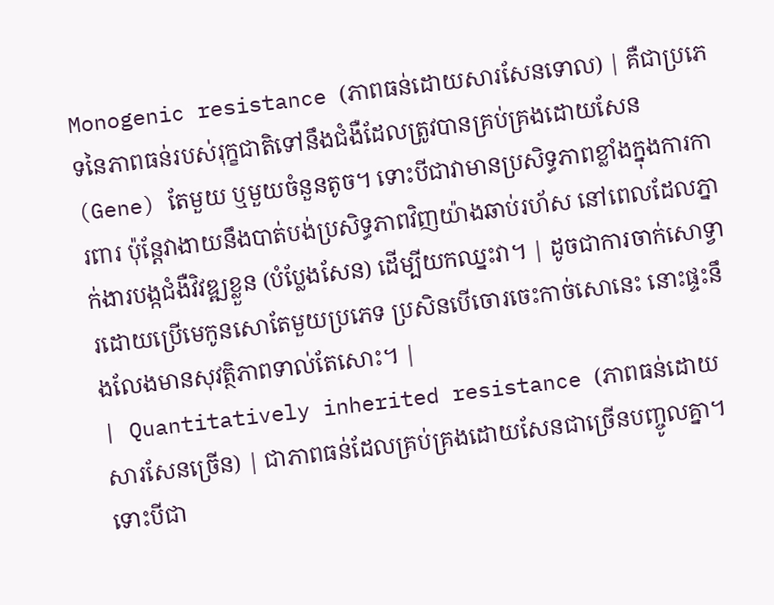Monogenic resistance (ភាពធន់ដោយសារសែនទោល) | គឺជាប្រភេទនៃភាពធន់របស់រុក្ខជាតិទៅនឹងជំងឺដែលត្រូវបានគ្រប់គ្រងដោយសែន (Gene) តែមួយ ឬមួយចំនួនតូច។ ទោះបីជាវាមានប្រសិទ្ធភាពខ្លាំងក្នុងការការពារ ប៉ុន្តែវាងាយនឹងបាត់បង់ប្រសិទ្ធភាពវិញយ៉ាងឆាប់រហ័ស នៅពេលដែលភ្នាក់ងារបង្កជំងឺវិវឌ្ឍខ្លួន (បំប្លែងសែន) ដើម្បីយកឈ្នះវា។ | ដូចជាការចាក់សោទ្វារដោយប្រើមេកូនសោតែមួយប្រភេទ ប្រសិនបើចោរចេះកាច់សោនេះ នោះផ្ទះនឹងលែងមានសុវត្ថិភាពទាល់តែសោះ។ |
| Quantitatively inherited resistance (ភាពធន់ដោយសារសែនច្រើន) | ជាភាពធន់ដែលគ្រប់គ្រងដោយសែនជាច្រើនបញ្ចូលគ្នា។ ទោះបីជា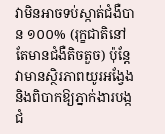វាមិនអាចទប់ស្កាត់ជំងឺបាន ១០០% (រុក្ខជាតិនៅតែមានជំងឺតិចតួច) ប៉ុន្តែវាមានស្ថិរភាពយូរអង្វែង និងពិបាកឱ្យភ្នាក់ងារបង្កជំ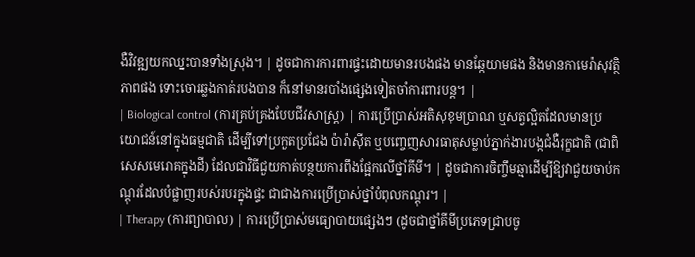ងឺវិវឌ្ឍយកឈ្នះបានទាំងស្រុង។ | ដូចជាការការពារផ្ទះដោយមានរបងផង មានឆ្កែយាមផង និងមានកាមេរ៉ាសុវត្ថិភាពផង ទោះចោរឆ្លងកាត់របងបាន ក៏នៅមានរបាំងផ្សេងទៀតចាំការពារបន្ត។ |
| Biological control (ការគ្រប់គ្រងបែបជីវសាស្ត្រ) | ការប្រើប្រាស់អតិសុខុមប្រាណ ឬសត្វល្អិតដែលមានប្រយោជន៍នៅក្នុងធម្មជាតិ ដើម្បីទៅប្រកួតប្រជែង ប៉ារ៉ាស៊ីត ឬបញ្ចេញសារធាតុសម្លាប់ភ្នាក់ងារបង្កជំងឺរុក្ខជាតិ (ជាពិសេសមេរោគក្នុងដី) ដែលជាវិធីជួយកាត់បន្ថយការពឹងផ្អែកលើថ្នាំគីមី។ | ដូចជាការចិញ្ចឹមឆ្មាដើម្បីឱ្យវាជួយចាប់កណ្តុរដែលបំផ្លាញរបស់របរក្នុងផ្ទះ ជាជាងការប្រើប្រាស់ថ្នាំបំពុលកណ្តុរ។ |
| Therapy (ការព្យាបាល) | ការប្រើប្រាស់មធ្យោបាយផ្សេងៗ (ដូចជាថ្នាំគីមីប្រភេទជ្រាបចូ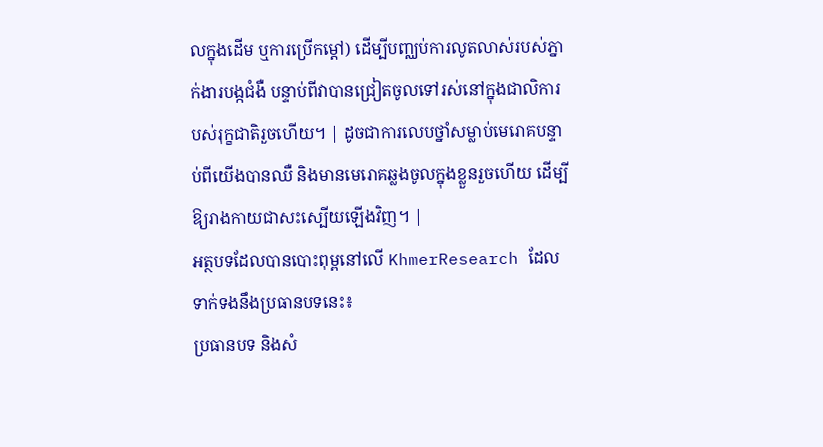លក្នុងដើម ឬការប្រើកម្តៅ) ដើម្បីបញ្ឈប់ការលូតលាស់របស់ភ្នាក់ងារបង្កជំងឺ បន្ទាប់ពីវាបានជ្រៀតចូលទៅរស់នៅក្នុងជាលិការបស់រុក្ខជាតិរួចហើយ។ | ដូចជាការលេបថ្នាំសម្លាប់មេរោគបន្ទាប់ពីយើងបានឈឺ និងមានមេរោគឆ្លងចូលក្នុងខ្លួនរួចហើយ ដើម្បីឱ្យរាងកាយជាសះស្បើយឡើងវិញ។ |
អត្ថបទដែលបានបោះពុម្ពនៅលើ KhmerResearch ដែលទាក់ទងនឹងប្រធានបទនេះ៖
ប្រធានបទ និងសំ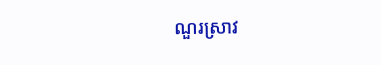ណួរស្រាវ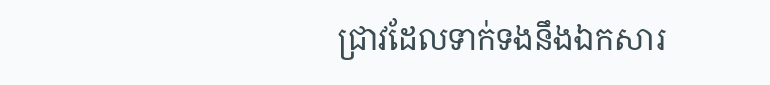ជ្រាវដែលទាក់ទងនឹងឯកសារ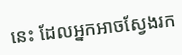នេះ ដែលអ្នកអាចស្វែងរក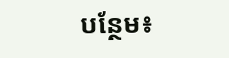បន្ថែម៖